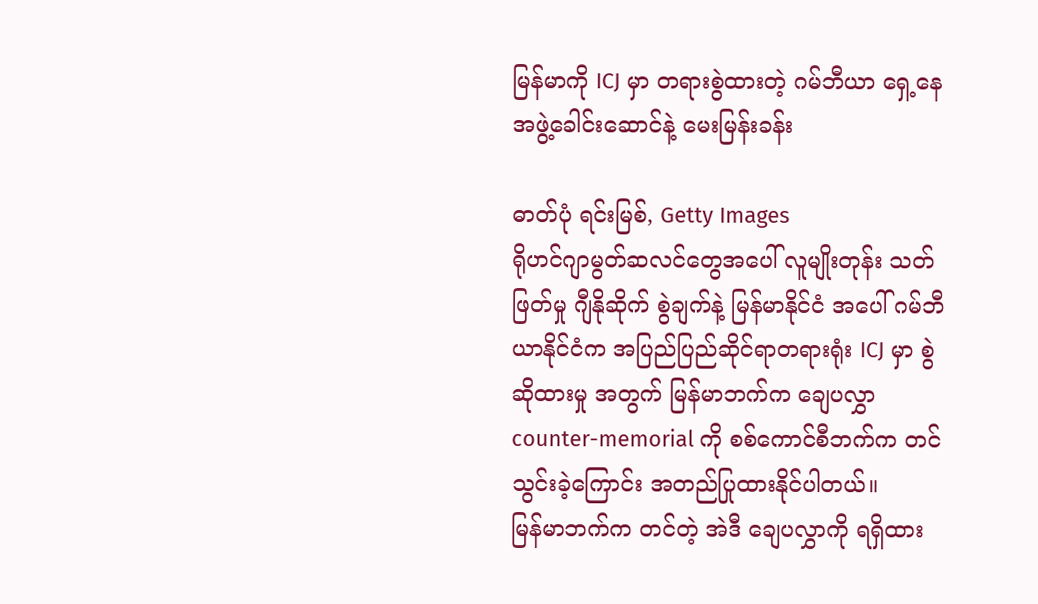မြန်မာကို ICJ မှာ တရားစွဲထားတဲ့ ဂမ်ဘီယာ ရှေ့နေအဖွဲ့ခေါင်းဆောင်နဲ့ မေးမြန်းခန်း

ဓာတ်ပုံ ရင်းမြစ်, Getty Images
ရိုဟင်ဂျာမွတ်ဆလင်တွေအပေါ် လူမျိုးတုန်း သတ်ဖြတ်မှု ဂျီနိုဆိုက် စွဲချက်နဲ့ မြန်မာနိုင်ငံ အပေါ် ဂမ်ဘီယာနိုင်ငံက အပြည်ပြည်ဆိုင်ရာတရားရုံး ICJ မှာ စွဲဆိုထားမှု အတွက် မြန်မာဘက်က ချေပလွှာ counter-memorial ကို စစ်ကောင်စီဘက်က တင်သွင်းခဲ့ကြောင်း အတည်ပြုထားနိုင်ပါတယ်။
မြန်မာဘက်က တင်တဲ့ အဲဒီ ချေပလွှာကို ရရှိထား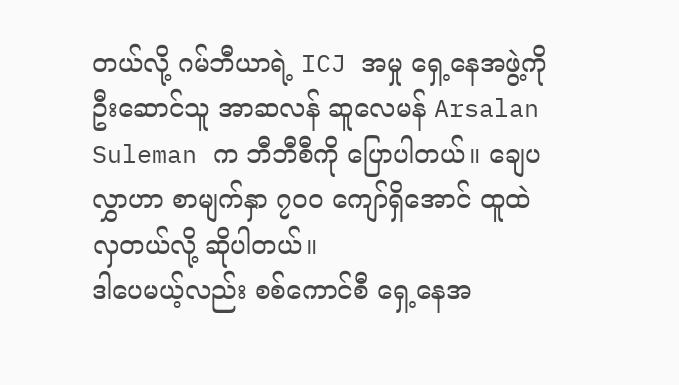တယ်လို့ ဂမ်ဘီယာရဲ့ ICJ အမှု ရှေ့နေအဖွဲ့ကို ဦးဆောင်သူ အာဆလန် ဆူလေမန် Arsalan Suleman က ဘီဘီစီကို ပြောပါတယ်။ ချေပလွှာဟာ စာမျက်နှာ ၇၀၀ ကျော်ရှိအောင် ထူထဲလှတယ်လို့ ဆိုပါတယ်။
ဒါပေမယ့်လည်း စစ်ကောင်စီ ရှေ့နေအ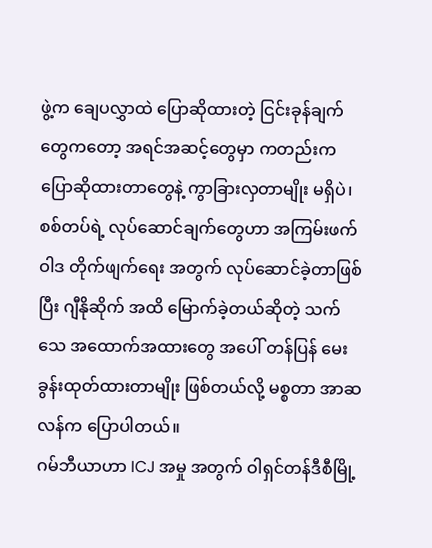ဖွဲ့က ချေပလွှာထဲ ပြောဆိုထားတဲ့ ငြင်းခုန်ချက်တွေကတော့ အရင်အဆင့်တွေမှာ ကတည်းက ပြောဆိုထားတာတွေနဲ့ ကွာခြားလှတာမျိုး မရှိပဲ၊ စစ်တပ်ရဲ့ လုပ်ဆောင်ချက်တွေဟာ အကြမ်းဖက် ဝါဒ တိုက်ဖျက်ရေး အတွက် လုပ်ဆောင်ခဲ့တာဖြစ်ပြီး ဂျီနိုဆိုက် အထိ မြောက်ခဲ့တယ်ဆိုတဲ့ သက်သေ အထောက်အထားတွေ အပေါ် တန်ပြန် မေးခွန်းထုတ်ထားတာမျိုး ဖြစ်တယ်လို့ မစ္စတာ အာဆလန်က ပြောပါတယ်။
ဂမ်ဘီယာဟာ ICJ အမှု အတွက် ဝါရှင်တန်ဒီစီမြို့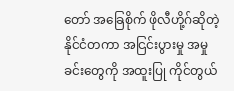တော် အခြေစိုက် ဖိုလီဟို့ဂ်ဆိုတဲ့ နိုင်ငံတကာ အငြင်းပွားမှု အမှုခင်းတွေကို အထူးပြု ကိုင်တွယ်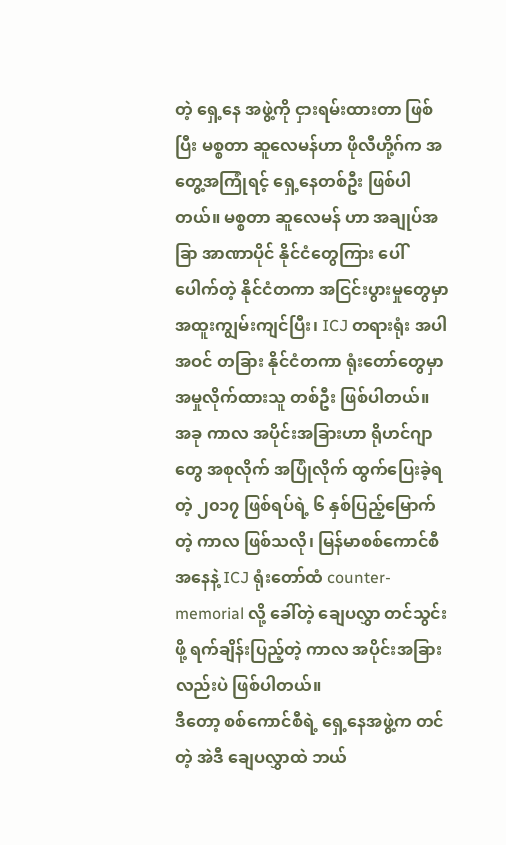တဲ့ ရှေ့နေ အဖွဲ့ကို ငှားရမ်းထားတာ ဖြစ်ပြီး မစ္စတာ ဆူလေမန်ဟာ ဖိုလီဟို့ဂ်က အတွေ့အကြုံရင့် ရှေ့နေတစ်ဦး ဖြစ်ပါတယ်။ မစ္စတာ ဆူလေမန် ဟာ အချုပ်အခြာ အာဏာပိုင် နိုင်ငံတွေကြား ပေါ်ပေါက်တဲ့ နိုင်ငံတကာ အငြင်းပွားမှုတွေမှာ အထူးကျွမ်းကျင်ပြီး၊ ICJ တရားရုံး အပါအဝင် တခြား နိုင်ငံတကာ ရုံးတော်တွေမှာ အမှုလိုက်ထားသူ တစ်ဦး ဖြစ်ပါတယ်။
အခု ကာလ အပိုင်းအခြားဟာ ရိုဟင်ဂျာတွေ အစုလိုက် အပြုံလိုက် ထွက်ပြေးခဲ့ရတဲ့ ၂၀၁၇ ဖြစ်ရပ်ရဲ့ ၆ နှစ်ပြည့်မြောက်တဲ့ ကာလ ဖြစ်သလို၊ မြန်မာစစ်ကောင်စီ အနေနဲ့ ICJ ရုံးတော်ထံ counter-memorial လို့ ခေါ်တဲ့ ချေပလွှာ တင်သွင်းဖို့ ရက်ချိန်းပြည့်တဲ့ ကာလ အပိုင်းအခြားလည်းပဲ ဖြစ်ပါတယ်။
ဒီတော့ စစ်ကောင်စီရဲ့ ရှေ့နေအဖွဲ့က တင်တဲ့ အဲဒီ ချေပလွှာထဲ ဘယ်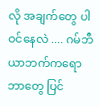လို အချက်တွေ ပါဝင်နေလဲ .... ဂမ်ဘီယာဘက်ကရော ဘာတွေ ပြင်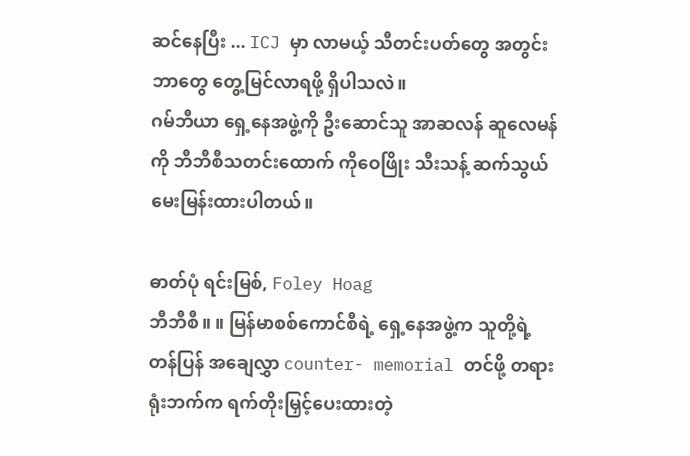ဆင်နေပြီး ... ICJ မှာ လာမယ့် သီတင်းပတ်တွေ အတွင်း ဘာတွေ တွေ့မြင်လာရဖို့ ရှိပါသလဲ။
ဂမ်ဘီယာ ရှေ့နေအဖွဲ့ကို ဦးဆောင်သူ အာဆလန် ဆူလေမန်ကို ဘီဘီစီသတင်းထောက် ကိုဝေဖြိုး သီးသန့် ဆက်သွယ် မေးမြန်းထားပါတယ်။

ဓာတ်ပုံ ရင်းမြစ်, Foley Hoag
ဘီဘီစီ။ ။ မြန်မာစစ်ကောင်စီရဲ့ ရှေ့နေအဖွဲ့က သူတို့ရဲ့ တန်ပြန် အချေလွှာ counter- memorial တင်ဖို့ တရားရုံးဘက်က ရက်တိုးမြှင့်ပေးထားတဲ့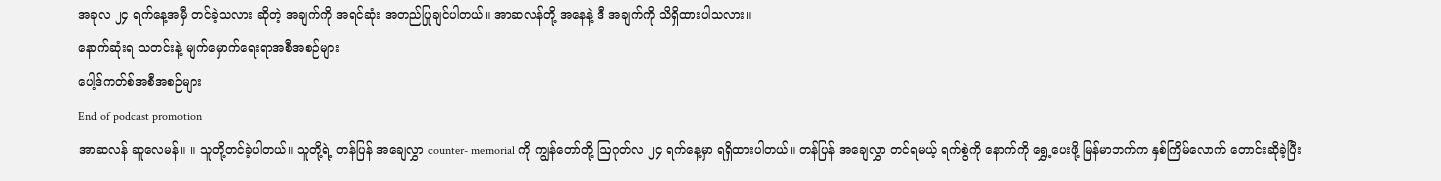အခုလ ၂၄ ရက်နေ့အမှီ တင်ခဲ့သလား ဆိုတဲ့ အချက်ကို အရင်ဆုံး အတည်ပြုချင်ပါတယ်။ အာဆလန်တို့ အနေနဲ့ ဒီ အချက်ကို သိရှိထားပါသလား။
နောက်ဆုံးရ သတင်းနဲ့ မျက်မှောက်ရေးရာအစီအစဉ်များ
ပေါ့ဒ်ကတ်စ်အစီအစဉ်များ
End of podcast promotion
အာဆလန် ဆူလေမန်။ ။ သူတို့တင်ခဲ့ပါတယ်။ သူတို့ရဲ့ တန်ပြန် အချေလွှာ counter- memorial ကို ကျွန်တော်တို့ ဩဂုတ်လ ၂၄ ရက်နေ့မှာ ရရှိထားပါတယ်။ တန်ပြန် အချေလွှာ တင်ရမယ့် ရက်စွဲကို နောက်ကို ရွှေ့ပေးဖို့ မြန်မာဘက်က နှစ်ကြိမ်လောက် တောင်းဆိုခဲ့ပြီး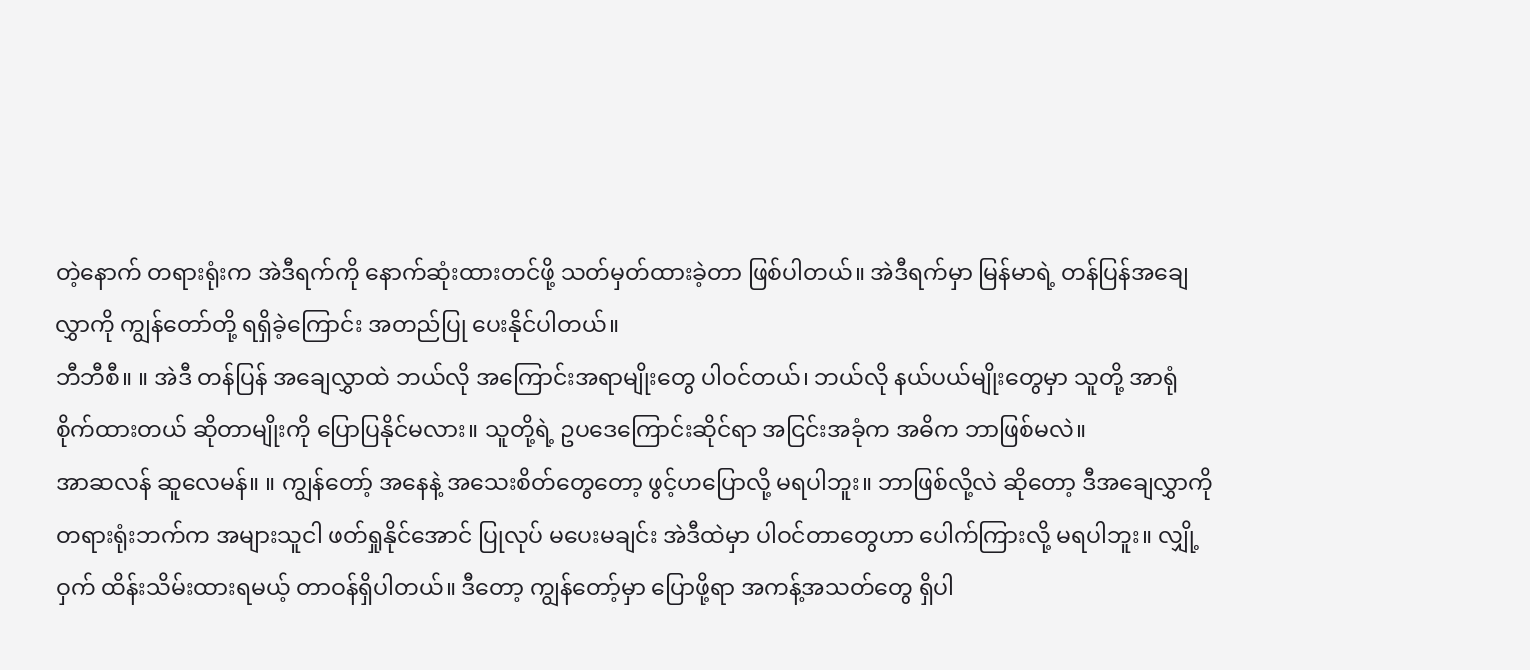တဲ့နောက် တရားရုံးက အဲဒီရက်ကို နောက်ဆုံးထားတင်ဖို့ သတ်မှတ်ထားခဲ့တာ ဖြစ်ပါတယ်။ အဲဒီရက်မှာ မြန်မာရဲ့ တန်ပြန်အချေလွှာကို ကျွန်တော်တို့ ရရှိခဲ့ကြောင်း အတည်ပြု ပေးနိုင်ပါတယ်။
ဘီဘီစီ။ ။ အဲဒီ တန်ပြန် အချေလွှာထဲ ဘယ်လို အကြောင်းအရာမျိုးတွေ ပါဝင်တယ်၊ ဘယ်လို နယ်ပယ်မျိုးတွေမှာ သူတို့ အာရုံစိုက်ထားတယ် ဆိုတာမျိုးကို ပြောပြနိုင်မလား။ သူတို့ရဲ့ ဥပဒေကြောင်းဆိုင်ရာ အငြင်းအခုံက အဓိက ဘာဖြစ်မလဲ။
အာဆလန် ဆူလေမန်။ ။ ကျွန်တော့် အနေနဲ့ အသေးစိတ်တွေတော့ ဖွင့်ဟပြောလို့ မရပါဘူး။ ဘာဖြစ်လို့လဲ ဆိုတော့ ဒီအချေလွှာကို တရားရုံးဘက်က အများသူငါ ဖတ်ရှုနိုင်အောင် ပြုလုပ် မပေးမချင်း အဲဒီထဲမှာ ပါဝင်တာတွေဟာ ပေါက်ကြားလို့ မရပါဘူး။ လျှို့ဝှက် ထိန်းသိမ်းထားရမယ့် တာဝန်ရှိပါတယ်။ ဒီတော့ ကျွန်တော့်မှာ ပြောဖို့ရာ အကန့်အသတ်တွေ ရှိပါ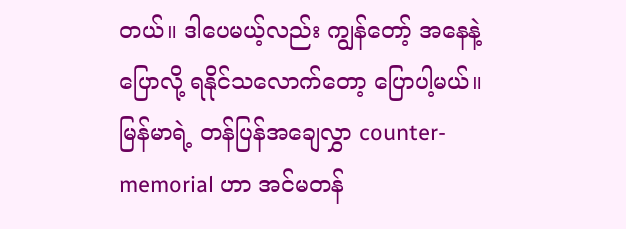တယ်။ ဒါပေမယ့်လည်း ကျွန်တော့် အနေနဲ့ ပြောလို့ ရနိုင်သလောက်တော့ ပြောပါ့မယ်။
မြန်မာရဲ့ တန်ပြန်အချေလွှာ counter- memorial ဟာ အင်မတန်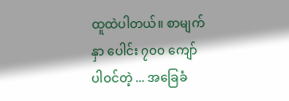ထူထဲပါတယ်။ စာမျက်နှာ ပေါင်း ၇၀၀ ကျော် ပါဝင်တဲ့ ... အခြေခံ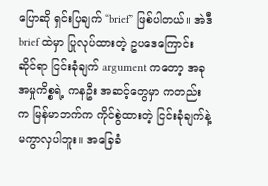ပြောဆို ရှင်းပြချက် “brief” ဖြစ်ပါတယ်။ အဲဒီ brief ထဲမှာ ပြုလုပ်ထားတဲ့ ဥပဒေကြောင်း ဆိုင်ရာ ငြင်းခုံချက် argument ကတော့ အခု အမှုကိစ္စရဲ့ ကနဦး အဆင့်တွေမှာ ကတည်းက မြန်မာဘက်က ကိုင်စွဲထားတဲ့ ငြင်းခုံချက်နဲ့ မကွာလှပါဘူး။ အခြေခံ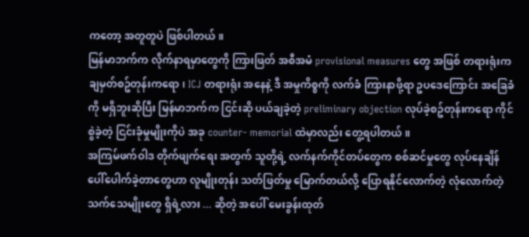ကတော့ အတူတူပဲ ဖြစ်ပါတယ်။
မြန်မာဘက်က လိုက်နာရမှာတွေကို ကြားဖြတ် အစီအမံ provisional measures တွေ အဖြစ် တရားရုံးက ချမှတ်စဥ်တုန်းကရော၊ ICJ တရားရုံး အနေနဲ့ ဒီ အမှုကိစ္စကို လက်ခံ ကြားနာဖို့ရာ ဥပဒေကြောင်း အခြေခံကို မရှိဘူးဆိုပြီး မြန်မာဘက်က ငြင်းဆို ပယ်ချခဲ့တဲ့ preliminary objection လုပ်ခဲ့စဥ်တုန်းကရော ကိုင်စွဲခဲ့တဲ့ ငြင်းခုံမှုမျိုးကိုပဲ အခု counter- memorial ထဲမှာလည်း တွေ့ရပါတယ်။
အကြမ်ဖက်ဝါဒ တိုက်ဖျက်ရေး အတွက် သူတို့ရဲ့ လက်နက်ကိုင်တပ်တွေက စစ်ဆင်မှုတွေ လုပ်နေချိန် ပေါ်ပေါက်ခဲ့တာတွေဟာ လူမျိုးတုန်း သတ်ဖြတ်မှု မြောက်တယ်လို့ ပြောရနိုင်လောက်တဲ့ လုံလောက်တဲ့ သက်သေမျိုးတွေ ရှိရဲ့လား ... ဆိုတဲ့ အပေါ် မေးခွန်းထုတ်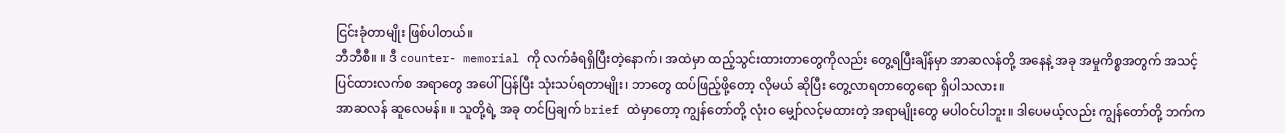ငြင်းခုံတာမျိုး ဖြစ်ပါတယ်။
ဘီဘီစီ။ ။ ဒီ counter- memorial ကို လက်ခံရရှိပြီးတဲ့နောက်၊ အထဲမှာ ထည့်သွင်းထားတာတွေကိုလည်း တွေ့ရပြီးချိန်မှာ အာဆလန်တို့ အနေနဲ့ အခု အမှုကိစ္စအတွက် အသင့်ပြင်ထားလက်စ အရာတွေ အပေါ် ပြန်ပြီး သုံးသပ်ရတာမျိုး၊ ဘာတွေ ထပ်ဖြည့်ဖို့တော့ လိုမယ် ဆိုပြီး တွေ့လာရတာတွေရော ရှိပါသလား။
အာဆလန် ဆူလေမန်။ ။ သူတို့ရဲ့ အခု တင်ပြချက် brief ထဲမှာတော့ ကျွန်တော်တို့ လုံးဝ မျှော်လင့်မထားတဲ့ အရာမျိုးတွေ မပါဝင်ပါဘူး။ ဒါပေမယ့်လည်း ကျွန်တော်တို့ ဘက်က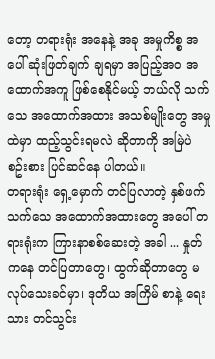တော့ တရားရုံး အနေနဲ့ အခု အမှုကိစ္စ အပေါ် ဆုံးဖြတ်ချက် ချရမှာ အပြည့်အဝ အထောက်အကူ ဖြစ်စေနိုင်မယ့် ဘယ်လို သက်သေ အထောက်အထား အသစ်မျိုးတွေ အမှုထဲမှာ ထည့်သွင်းရမလဲ ဆိုတာကို အမြဲပဲ စဥ်းစား ပြင်ဆင်နေ ပါတယ်။
တရားရုံး ရှေ့မှောက် တင်ပြလာတဲ့ နှစ်ဖက် သက်သေ အထောက်အထားတွေ အပေါ် တရားရုံးက ကြားနာစစ်ဆေးတဲ့ အခါ ... နှုတ်ကနေ တင်ပြတာတွေ၊ ထွက်ဆိုတာတွေ မလုပ်သေးခင်မှာ၊ ဒုတိယ အကြိမ် စာနဲ့ ရေးသား တင်သွင်း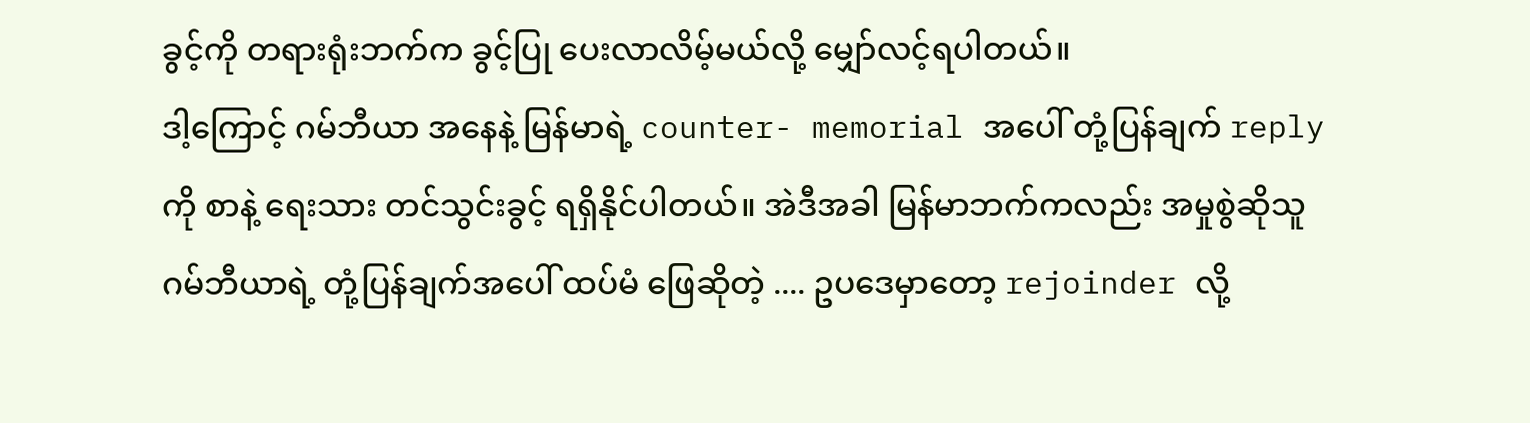ခွင့်ကို တရားရုံးဘက်က ခွင့်ပြု ပေးလာလိမ့်မယ်လို့ မျှော်လင့်ရပါတယ်။
ဒါ့ကြောင့် ဂမ်ဘီယာ အနေနဲ့ မြန်မာရဲ့ counter- memorial အပေါ် တုံ့ပြန်ချက် reply ကို စာနဲ့ ရေးသား တင်သွင်းခွင့် ရရှိနိုင်ပါတယ်။ အဲဒီအခါ မြန်မာဘက်ကလည်း အမှုစွဲဆိုသူ ဂမ်ဘီယာရဲ့ တုံ့ပြန်ချက်အပေါ် ထပ်မံ ဖြေဆိုတဲ့ .... ဥပဒေမှာတော့ rejoinder လို့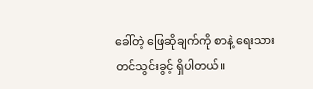ခေါ်တဲ့ ဖြေဆိုချက်ကို စာနဲ့ ရေးသားတင်သွင်းခွင့် ရှိပါတယ်။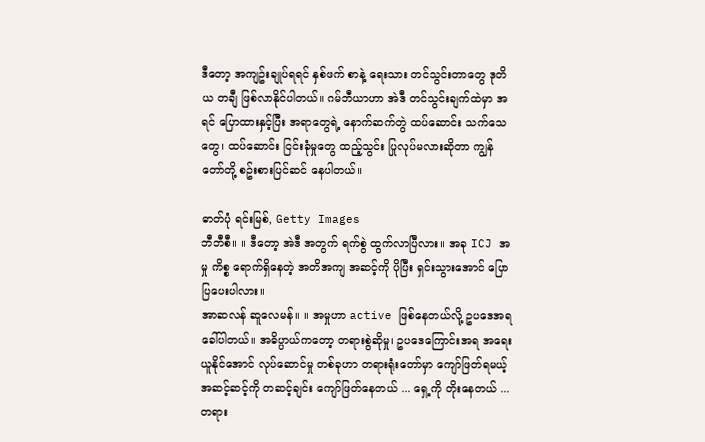ဒီတော့ အကျဥ်းချုပ်ရရင် နှစ်ဖက် စာနဲ့ ရေးသား တင်သွင်းတာတွေ ဒုတိယ တချီ ဖြစ်လာနိုင်ပါတယ်။ ဂမ်ဘီယာဟာ အဲဒီ တင်သွင်းချက်ထဲမှာ အရင် ပြောထားနှင့်ပြီး အရာတွေရဲ့ နောက်ဆက်တွဲ ထပ်ဆောင်း သက်သေတွေ၊ ထပ်ဆောင်း ငြင်းခုံမှုတွေ ထည့်သွင်း ပြုလုပ်မလားဆိုတာ ကျွန်တော်တို့ စဥ်းစားပြင်ဆင် နေပါတယ်။

ဓာတ်ပုံ ရင်းမြစ်, Getty Images
ဘီဘီစီ။ ။ ဒီတော့ အဲဒီ အတွက် ရက်စွဲ ထွက်လာပြီလား။ အခု ICJ အမှု ကိစ္စ ရောက်ရှိနေတဲ့ အတိအကျ အဆင့်ကို ပိုပြီး ရှင်းသွားအောင် ပြောပြပေးပါလား။
အာဆလန် ဆူလေမန်။ ။ အမှုဟာ active ဖြစ်နေတယ်လို့ ဥပဒေအရ ခေါ်ပါတယ်။ အဓိပ္ပာယ်ကတော့ တရားစွဲဆိုမှု၊ ဥပဒေကြောင်းအရ အရေးယူနိုင်အောင် လုပ်ဆောင်မှု တစ်ခုဟာ တရားရုံးတော်မှာ ကျော်ဖြတ်ရမယ့် အဆင့်ဆင့်ကို တဆင့်ချင်း ကျော်ဖြတ်နေတယ် ... ရှေ့ကို တိုးနေတယ် ... တရား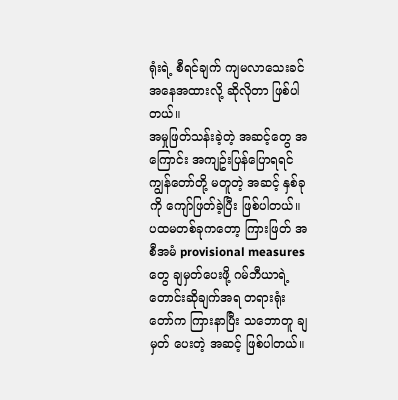ရုံးရဲ့ စီရင်ချက် ကျမလာသေးခင် အနေအထားလို့ ဆိုလိုတာ ဖြစ်ပါတယ်။
အမှုဖြတ်သန်းခဲ့တဲ့ အဆင့်တွေ အကြောင်း အကျဥ်းပြန်ပြောရရင် ကျွန်တော်တို့ မတူတဲ့ အဆင့် နှစ်ခုကို ကျော်ဖြတ်ခဲ့ပြီး ဖြစ်ပါတယ်။ ပထမတစ်ခုကတော့ ကြားဖြတ် အစီအမံ provisional measures တွေ ချမှတ်ပေးဖို့ ဂမ်ဘီယာရဲ့ တောင်းဆိုချက်အရ တရားရုံးတော်က ကြားနာပြီး သဘောတူ ချမှတ် ပေးတဲ့ အဆင့် ဖြစ်ပါတယ်။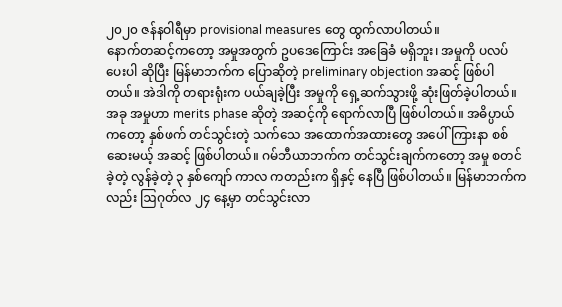၂၀၂၀ ဇန်နဝါရီမှာ provisional measures တွေ ထွက်လာပါတယ်။
နောက်တဆင့်ကတော့ အမှုအတွက် ဥပဒေကြောင်း အခြေခံ မရှိဘူး၊ အမှုကို ပလပ်ပေးပါ ဆိုပြီး မြန်မာဘက်က ပြောဆိုတဲ့ preliminary objection အဆင့် ဖြစ်ပါတယ်။ အဲဒါကို တရားရုံးက ပယ်ချခဲ့ပြီး အမှုကို ရှေ့ဆက်သွားဖို့ ဆုံးဖြတ်ခဲ့ပါတယ်။
အခု အမှုဟာ merits phase ဆိုတဲ့ အဆင့်ကို ရောက်လာပြီ ဖြစ်ပါတယ်။ အဓိပ္ပာယ်ကတော့ နှစ်ဖက် တင်သွင်းတဲ့ သက်သေ အထောက်အထားတွေ အပေါ် ကြားနာ စစ်ဆေးမယ့် အဆင့် ဖြစ်ပါတယ်။ ဂမ်ဘီယာဘက်က တင်သွင်းချက်ကတော့ အမှု စတင်ခဲ့တဲ့ လွန်ခဲ့တဲ့ ၃ နှစ်ကျော် ကာလ ကတည်းက ရှိနှင့် နေပြီ ဖြစ်ပါတယ်။ မြန်မာဘက်ကလည်း ဩဂုတ်လ ၂၄ နေ့မှာ တင်သွင်းလာ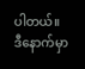ပါတယ်။
ဒီနောက်မှာ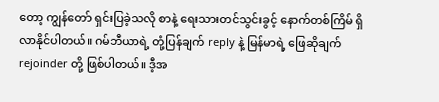တော့ ကျွန်တော် ရှင်းပြခဲ့သလို စာနဲ့ ရေးသားတင်သွင်းခွင့် နောက်တစ်ကြိမ် ရှိလာနိုင်ပါတယ်။ ဂမ်ဘီယာရဲ့ တုံ့ပြန်ချက် reply နဲ့ မြန်မာရဲ့ ဖြေဆိုချက် rejoinder တို့ ဖြစ်ပါတယ်။ ဒီ့အ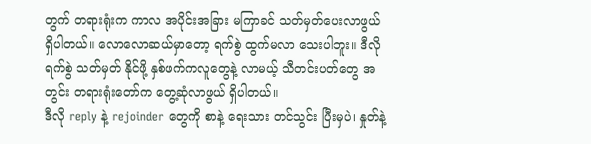တွက် တရားရုံးက ကာလ အပိုင်းအခြား မကြာခင် သတ်မှတ်ပေးလာဖွယ် ရှိပါတယ်။ လောလောဆယ်မှာတော့ ရက်စွဲ ထွက်မလာ သေးပါဘူး။ ဒီလို ရက်စွဲ သတ်မှတ် နိုင်ဖို့ နှစ်ဖက်ကလူတွေနဲ့ လာမယ့် သီတင်းပတ်တွေ အတွင်း တရားရုံးတော်က တွေ့ဆုံလာဖွယ် ရှိပါတယ်။
ဒီလို reply နဲ့ rejoinder တွေကို စာနဲ့ ရေးသား တင်သွင်း ပြီးမှပဲ၊ နှုတ်နဲ့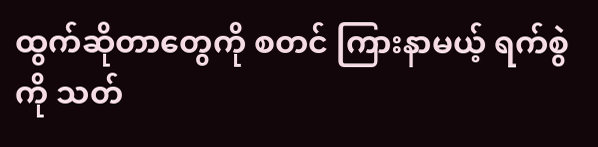ထွက်ဆိုတာတွေကို စတင် ကြားနာမယ့် ရက်စွဲကို သတ်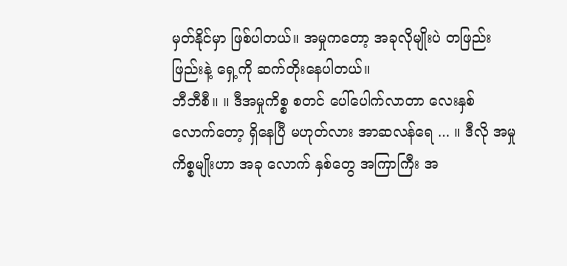မှတ်နိုင်မှာ ဖြစ်ပါတယ်။ အမှုကတော့ အခုလိုမျိုးပဲ တဖြည်းဖြည်းနဲ့ ရှေ့ကို ဆက်တိုးနေပါတယ်။
ဘီဘီစီ။ ။ ဒီအမှုကိစ္စ စတင် ပေါ်ပေါက်လာတာ လေးနှစ် လောက်တော့ ရှိနေပြီ မဟုတ်လား အာဆလန်ရေ ... ။ ဒီလို အမှု ကိစ္စမျိုးဟာ အခု လောက် နှစ်တွေ အကြာကြီး အ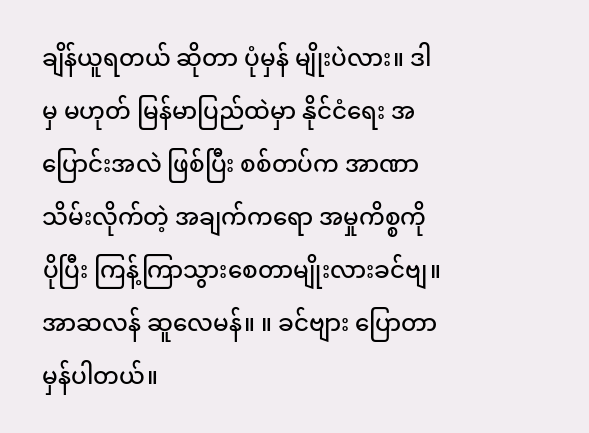ချိန်ယူရတယ် ဆိုတာ ပုံမှန် မျိုးပဲလား။ ဒါမှ မဟုတ် မြန်မာပြည်ထဲမှာ နိုင်ငံရေး အပြောင်းအလဲ ဖြစ်ပြီး စစ်တပ်က အာဏာသိမ်းလိုက်တဲ့ အချက်ကရော အမှုကိစ္စကို ပိုပြီး ကြန့်ကြာသွားစေတာမျိုးလားခင်ဗျ။
အာဆလန် ဆူလေမန်။ ။ ခင်ဗျား ပြောတာမှန်ပါတယ်။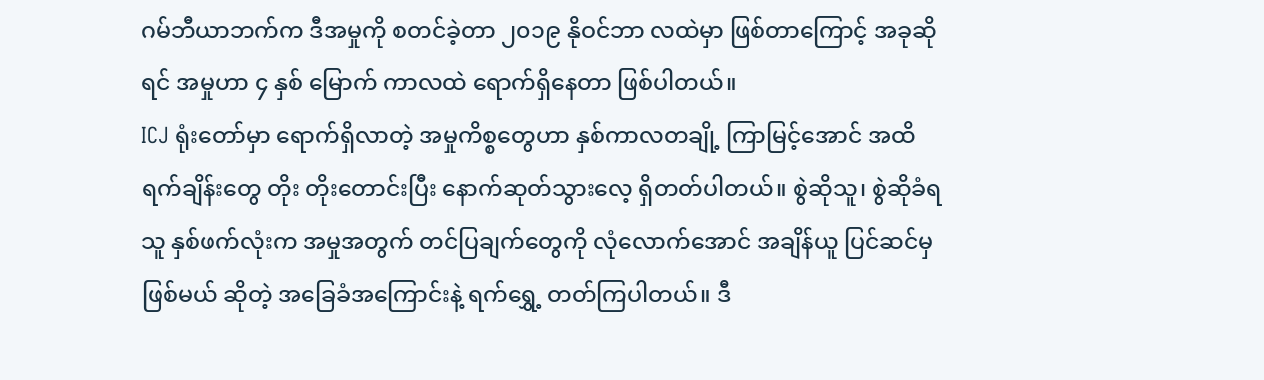ဂမ်ဘီယာဘက်က ဒီအမှုကို စတင်ခဲ့တာ ၂၀၁၉ နိုဝင်ဘာ လထဲမှာ ဖြစ်တာကြောင့် အခုဆိုရင် အမှုဟာ ၄ နှစ် မြောက် ကာလထဲ ရောက်ရှိနေတာ ဖြစ်ပါတယ်။
ICJ ရုံးတော်မှာ ရောက်ရှိလာတဲ့ အမှုကိစ္စတွေဟာ နှစ်ကာလတချို့ ကြာမြင့်အောင် အထိ ရက်ချိန်းတွေ တိုး တိုးတောင်းပြီး နောက်ဆုတ်သွားလေ့ ရှိတတ်ပါတယ်။ စွဲဆိုသူ၊ စွဲဆိုခံရသူ နှစ်ဖက်လုံးက အမှုအတွက် တင်ပြချက်တွေကို လုံလောက်အောင် အချိန်ယူ ပြင်ဆင်မှ ဖြစ်မယ် ဆိုတဲ့ အခြေခံအကြောင်းနဲ့ ရက်ရွှေ့ တတ်ကြပါတယ်။ ဒီ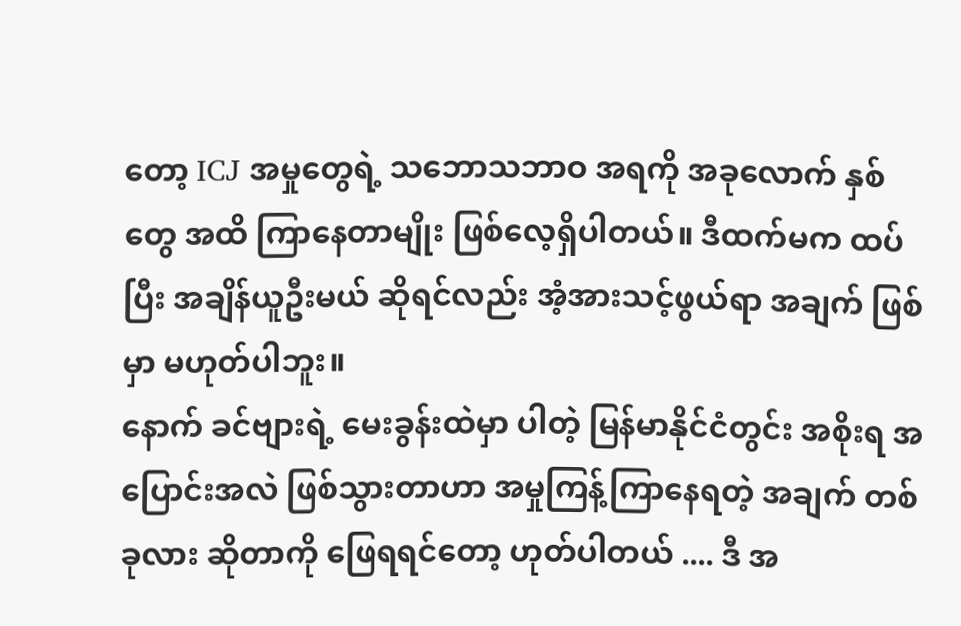တော့ ICJ အမှုတွေရဲ့ သဘောသဘာဝ အရကို အခုလောက် နှစ်တွေ အထိ ကြာနေတာမျိုး ဖြစ်လေ့ရှိပါတယ်။ ဒီထက်မက ထပ်ပြီး အချိန်ယူဦးမယ် ဆိုရင်လည်း အံ့အားသင့်ဖွယ်ရာ အချက် ဖြစ်မှာ မဟုတ်ပါဘူး။
နောက် ခင်ဗျားရဲ့ မေးခွန်းထဲမှာ ပါတဲ့ မြန်မာနိုင်ငံတွင်း အစိုးရ အပြောင်းအလဲ ဖြစ်သွားတာဟာ အမှုကြန့်ကြာနေရတဲ့ အချက် တစ်ခုလား ဆိုတာကို ဖြေရရင်တော့ ဟုတ်ပါတယ် .... ဒီ အ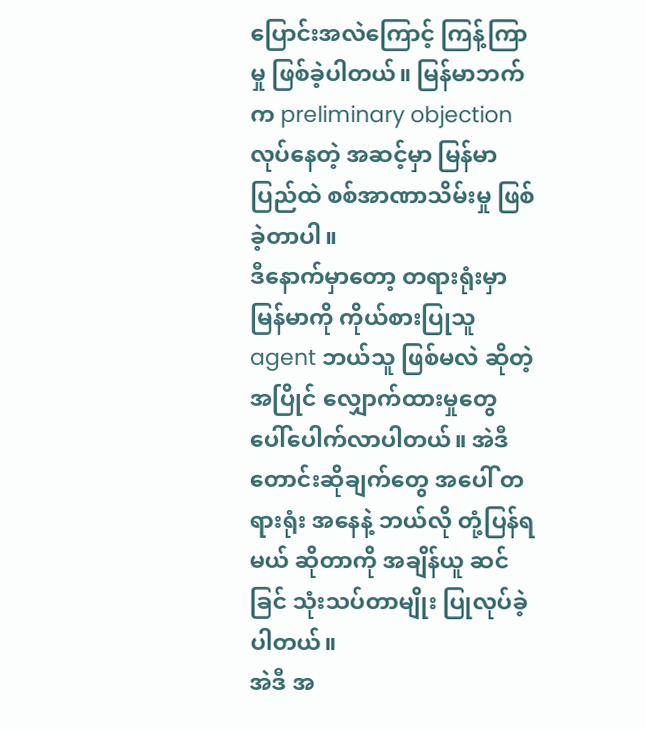ပြောင်းအလဲကြောင့် ကြန့်ကြာမှု ဖြစ်ခဲ့ပါတယ်။ မြန်မာဘက်က preliminary objection လုပ်နေတဲ့ အဆင့်မှာ မြန်မာပြည်ထဲ စစ်အာဏာသိမ်းမှု ဖြစ်ခဲ့တာပါ။
ဒီနောက်မှာတော့ တရားရုံးမှာ မြန်မာကို ကိုယ်စားပြုသူ agent ဘယ်သူ ဖြစ်မလဲ ဆိုတဲ့ အပြိုင် လျှောက်ထားမှုတွေ ပေါ်ပေါက်လာပါတယ်။ အဲဒီ တောင်းဆိုချက်တွေ အပေါ် တရားရုံး အနေနဲ့ ဘယ်လို တုံ့ပြန်ရမယ် ဆိုတာကို အချိန်ယူ ဆင်ခြင် သုံးသပ်တာမျိုး ပြုလုပ်ခဲ့ပါတယ်။
အဲဒီ အ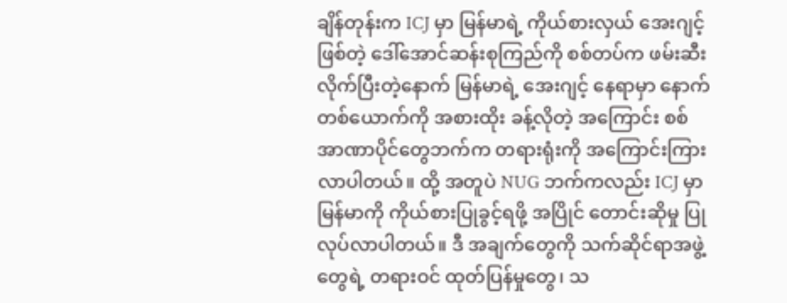ချိန်တုန်းက ICJ မှာ မြန်မာရဲ့ ကိုယ်စားလှယ် အေးဂျင့် ဖြစ်တဲ့ ဒေါ်အောင်ဆန်းစုကြည်ကို စစ်တပ်က ဖမ်းဆီးလိုက်ပြီးတဲ့နောက် မြန်မာရဲ့ အေးဂျင့် နေရာမှာ နောက်တစ်ယောက်ကို အစားထိုး ခန့်လိုတဲ့ အကြောင်း စစ်အာဏာပိုင်တွေဘက်က တရားရုံးကို အကြောင်းကြားလာပါတယ်။ ထို့ အတူပဲ NUG ဘက်ကလည်း ICJ မှာ မြန်မာကို ကိုယ်စားပြုခွင့်ရဖို့ အပြိုင် တောင်းဆိုမှု ပြုလုပ်လာပါတယ်။ ဒီ အချက်တွေကို သက်ဆိုင်ရာအဖွဲ့တွေရဲ့ တရားဝင် ထုတ်ပြန်မှုတွေ၊ သ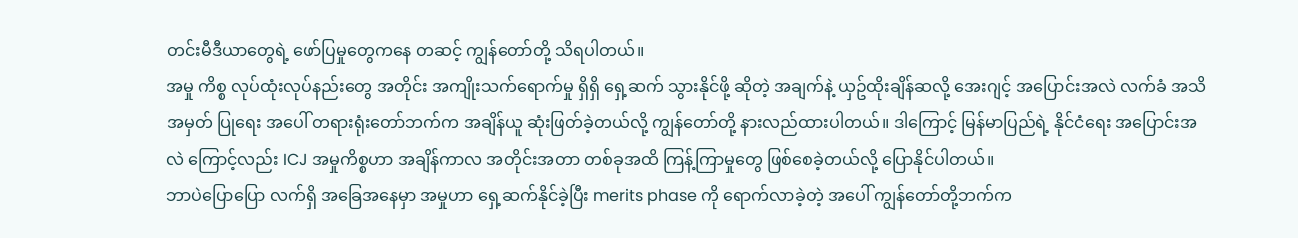တင်းမီဒီယာတွေရဲ့ ဖော်ပြမှုတွေကနေ တဆင့် ကျွန်တော်တို့ သိရပါတယ်။
အမှု ကိစ္စ လုပ်ထုံးလုပ်နည်းတွေ အတိုင်း အကျိုးသက်ရောက်မှု ရှိရှိ ရှေ့ဆက် သွားနိုင်ဖို့ ဆိုတဲ့ အချက်နဲ့ ယှဥ်ထိုးချိန်ဆလို့ အေးဂျင့် အပြောင်းအလဲ လက်ခံ အသိအမှတ် ပြုရေး အပေါ် တရားရုံးတော်ဘက်က အချိန်ယူ ဆုံးဖြတ်ခဲ့တယ်လို့ ကျွန်တော်တို့ နားလည်ထားပါတယ်။ ဒါကြောင့် မြန်မာပြည်ရဲ့ နိုင်ငံရေး အပြောင်းအလဲ ကြောင့်လည်း ICJ အမှုကိစ္စဟာ အချိန်ကာလ အတိုင်းအတာ တစ်ခုအထိ ကြန့်ကြာမှုတွေ ဖြစ်စေခဲ့တယ်လို့ ပြောနိုင်ပါတယ်။
ဘာပဲပြောပြော လက်ရှိ အခြေအနေမှာ အမှုဟာ ရှေ့ဆက်နိုင်ခဲ့ပြီး merits phase ကို ရောက်လာခဲ့တဲ့ အပေါ် ကျွန်တော်တို့ဘက်က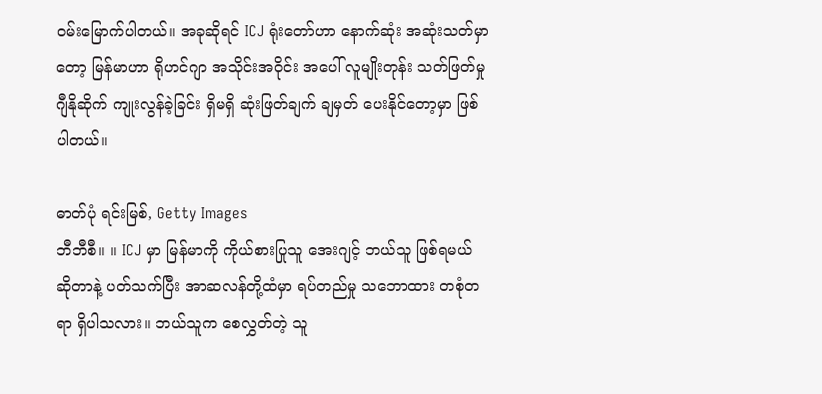ဝမ်းမြောက်ပါတယ်။ အခုဆိုရင် ICJ ရုံးတော်ဟာ နောက်ဆုံး အဆုံးသတ်မှာတော့ မြန်မာဟာ ရိုဟင်ဂျာ အသိုင်းအဝိုင်း အပေါ် လူမျိုးတုန်း သတ်ဖြတ်မှု ဂျီနိုဆိုက် ကျုးလွန်ခဲ့ခြင်း ရှိမရှိ ဆုံးဖြတ်ချက် ချမှတ် ပေးနိုင်တော့မှာ ဖြစ်ပါတယ်။

ဓာတ်ပုံ ရင်းမြစ်, Getty Images
ဘီဘီစီ။ ။ ICJ မှာ မြန်မာကို ကိုယ်စားပြုသူ အေးဂျင့် ဘယ်သူ ဖြစ်ရမယ် ဆိုတာနဲ့ ပတ်သက်ပြီး အာဆလန်တို့ထံမှာ ရပ်တည်မှု သဘောထား တစုံတရာ ရှိပါသလား။ ဘယ်သူက စေလွှတ်တဲ့ သူ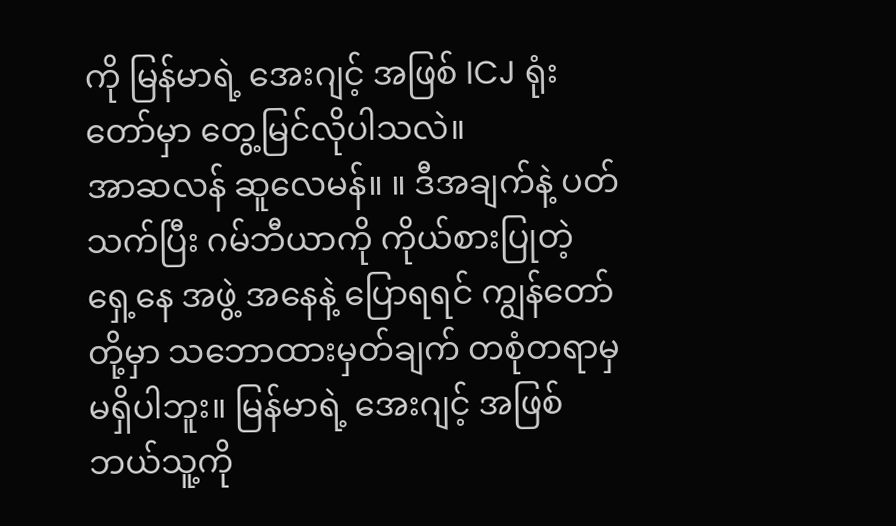ကို မြန်မာရဲ့ အေးဂျင့် အဖြစ် ICJ ရုံးတော်မှာ တွေ့မြင်လိုပါသလဲ။
အာဆလန် ဆူလေမန်။ ။ ဒီအချက်နဲ့ ပတ်သက်ပြီး ဂမ်ဘီယာကို ကိုယ်စားပြုတဲ့ ရှေ့နေ အဖွဲ့ အနေနဲ့ ပြောရရင် ကျွန်တော်တို့မှာ သဘောထားမှတ်ချက် တစုံတရာမှ မရှိပါဘူး။ မြန်မာရဲ့ အေးဂျင့် အဖြစ် ဘယ်သူ့ကို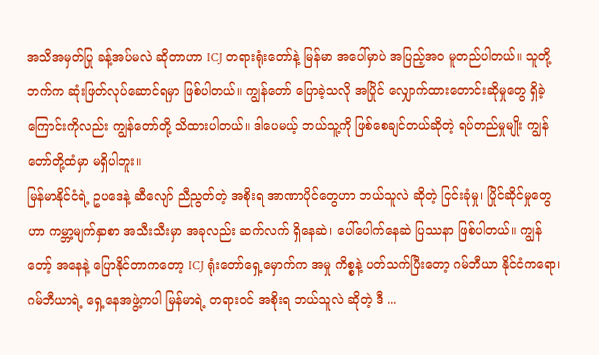အသိအမှတ်ပြု ခန့်အပ်မလဲ ဆိုတာဟာ ICJ တရားရုံးတော်နဲ့ မြန်မာ အပေါ်မှာပဲ အပြည့်အဝ မူတည်ပါတယ်။ သူတို့ဘက်က ဆုံးဖြတ်လုပ်ဆောင်ရမှာ ဖြစ်ပါတယ်။ ကျွန်တော် ပြောခဲ့သလို အပြိုင် လျှောက်ထားတောင်းဆိုမှုတွေ ရှိခဲ့ကြောင်းကိုလည်း ကျွန်တော်တို့ သိထားပါတယ်။ ဒါပေမယ့် ဘယ်သူ့ကို ဖြစ်စေချင်တယ်ဆိုတဲ့ ရပ်တည်မှုမျိုး ကျွန်တော်တို့ထံမှာ မရှိပါဘူး။
မြန်မာနိုင်ငံရဲ့ ဥပဒေနဲ့ ဆီလျော် ညီညွတ်တဲ့ အစိုးရ အာဏာပိုင်တွေဟာ ဘယ်သူလဲ ဆိုတဲ့ ငြင်းခုံမှု၊ ပြိုင်ဆိုင်မှုတွေဟာ ကမ္ဘာ့မျက်နှာစာ အသီးသီးမှာ အခုလည်း ဆက်လက် ရှိနေဆဲ၊ ပေါ်ပေါက်နေဆဲ ပြဿနာ ဖြစ်ပါတယ်။ ကျွန်တော့် အနေနဲ့ ပြောနိုင်တာကတော့ ICJ ရုံးတော်ရှေ့မှောက်က အမှု ကိစ္စနဲ့ ပတ်သက်ပြီးတော့ ဂမ်ဘီယာ နိုင်ငံကရော၊ ဂမ်ဘီယာရဲ့ ရှေ့နေအဖွဲ့ကပါ မြန်မာရဲ့ တရားဝင် အစိုးရ ဘယ်သူလဲ ဆိုတဲ့ ဒီ ...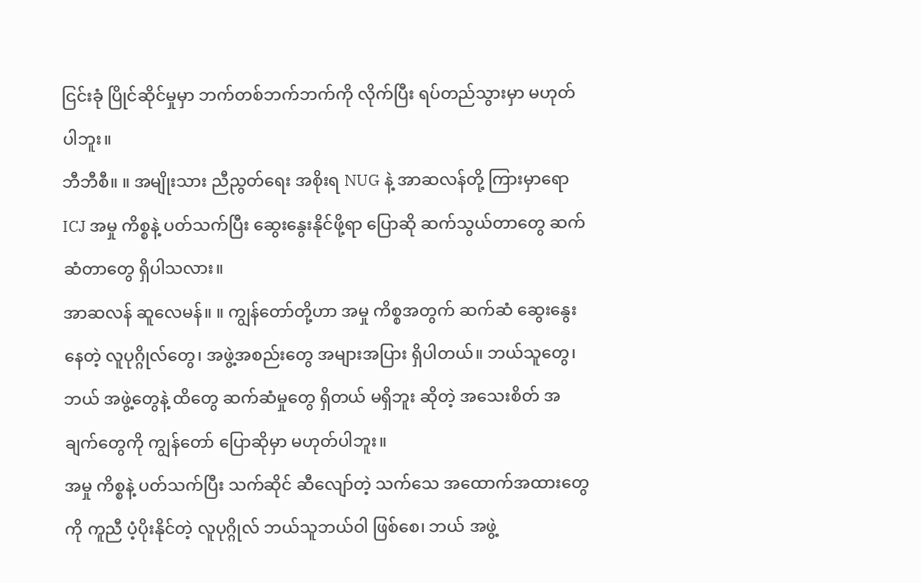ငြင်းခုံ ပြိုင်ဆိုင်မှုမှာ ဘက်တစ်ဘက်ဘက်ကို လိုက်ပြီး ရပ်တည်သွားမှာ မဟုတ်ပါဘူး။
ဘီဘီစီ။ ။ အမျိုးသား ညီညွတ်ရေး အစိုးရ NUG နဲ့ အာဆလန်တို့ ကြားမှာရော ICJ အမှု ကိစ္စနဲ့ ပတ်သက်ပြီး ဆွေးနွေးနိုင်ဖို့ရာ ပြောဆို ဆက်သွယ်တာတွေ ဆက်ဆံတာတွေ ရှိပါသလား။
အာဆလန် ဆူလေမန်။ ။ ကျွန်တော်တို့ဟာ အမှု ကိစ္စအတွက် ဆက်ဆံ ဆွေးနွေးနေတဲ့ လူပုဂ္ဂိုလ်တွေ၊ အဖွဲ့အစည်းတွေ အများအပြား ရှိပါတယ်။ ဘယ်သူတွေ၊ ဘယ် အဖွဲ့တွေနဲ့ ထိတွေ ဆက်ဆံမှုတွေ ရှိတယ် မရှိဘူး ဆိုတဲ့ အသေးစိတ် အချက်တွေကို ကျွန်တော် ပြောဆိုမှာ မဟုတ်ပါဘူး။
အမှု ကိစ္စနဲ့ ပတ်သက်ပြီး သက်ဆိုင် ဆီလျော်တဲ့ သက်သေ အထောက်အထားတွေကို ကူညီ ပံ့ပိုးနိုင်တဲ့ လူပုဂ္ဂိုလ် ဘယ်သူဘယ်ဝါ ဖြစ်စေ၊ ဘယ် အဖွဲ့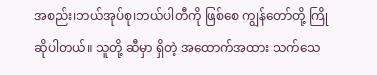အစည်း၊ဘယ်အုပ်စု၊ဘယ်ပါတီကို ဖြစ်စေ ကျွန်တော်တို့ ကြိုဆိုပါတယ်။ သူတို့ ဆီမှာ ရှိတဲ့ အထောက်အထား သက်သေ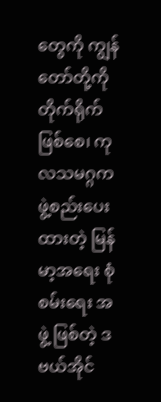တွေကို ကျွန်တော်တို့ကို တိုက်ရိုက် ဖြစ်စေ၊ ကုလသမဂ္ဂက ဖွဲ့စည်းပေးထားတဲ့ မြန်မာ့အရေး စုံစမ်းရေး အဖွဲ့ ဖြစ်တဲ့ ဒဗယ်အိုင်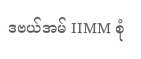ဒဗယ်အမ် IIMM စုံ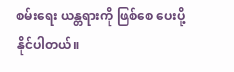စမ်းရေး ယန္တရားကို ဖြစ်စေ ပေးပို့နိုင်ပါတယ်။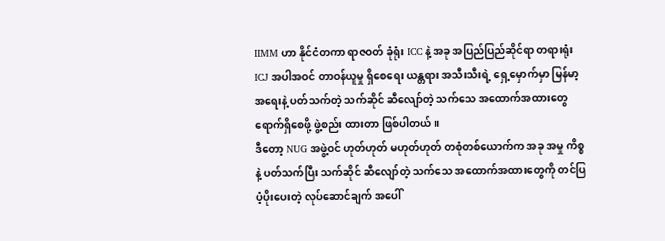IIMM ဟာ နိုင်ငံတကာ ရာဇဝတ် ခုံရုံး ICC နဲ့ အခု အပြည်ပြည်ဆိုင်ရာ တရားရုံး ICJ အပါအဝင် တာဝန်ယူမှု ရှိစေရေး ယန္တရား အသီးသီးရဲ့ ရှေ့မှောက်မှာ မြန်မာ့အရေးနဲ့ ပတ်သက်တဲ့ သက်ဆိုင် ဆီလျော်တဲ့ သက်သေ အထောက်အထားတွေ ရောက်ရှိစေဖို့ ဖွဲ့စည်း ထားတာ ဖြစ်ပါတယ်။
ဒီတော့ NUG အဖွဲ့ဝင် ဟုတ်ဟုတ် မဟုတ်ဟုတ် တစုံတစ်ယောက်က အခု အမှု ကိစ္စနဲ့ ပတ်သက်ပြီး သက်ဆိုင် ဆီလျော်တဲ့ သက်သေ အထောက်အထားတွေကို တင်ပြ ပံ့ပိုးပေးတဲ့ လုပ်ဆောင်ချက် အပေါ်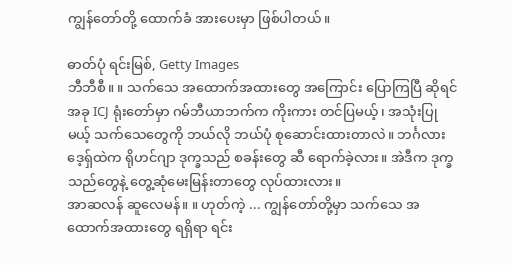ကျွန်တော်တို့ ထောက်ခံ အားပေးမှာ ဖြစ်ပါတယ်။

ဓာတ်ပုံ ရင်းမြစ်, Getty Images
ဘီဘီစီ။ ။ သက်သေ အထောက်အထားတွေ အကြောင်း ပြောကြပြီ ဆိုရင် အခု ICJ ရုံးတော်မှာ ဂမ်ဘီယာဘက်က ကိုးကား တင်ပြမယ့်၊ အသုံးပြုမယ့် သက်သေတွေကို ဘယ်လို ဘယ်ပုံ စုဆောင်းထားတာလဲ။ ဘင်္ဂလားဒေ့ရှ်ထဲက ရိုဟင်ဂျာ ဒုက္ခသည် စခန်းတွေ ဆီ ရောက်ခဲ့လား။ အဲဒီက ဒုက္ခသည်တွေနဲ့ တွေ့ဆုံမေးမြန်းတာတွေ လုပ်ထားလား။
အာဆလန် ဆူလေမန်။ ။ ဟုတ်ကဲ့ ... ကျွန်တော်တို့မှာ သက်သေ အထောက်အထားတွေ ရရှိရာ ရင်း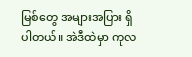မြစ်တွေ အများအပြား ရှိပါတယ်။ အဲဒီထဲမှာ ကုလ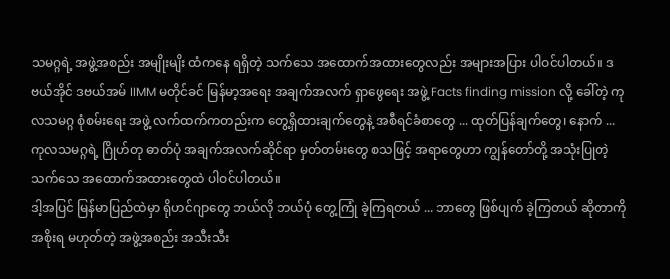သမဂ္ဂရဲ့ အဖွဲ့အစည်း အမျိုးမျိး ထံကနေ ရရှိတဲ့ သက်သေ အထောက်အထားတွေလည်း အများအပြား ပါဝင်ပါတယ်။ ဒဗယ်အိုင် ဒဗယ်အမ် IIMM မတိုင်ခင် မြန်မာ့အရေး အချက်အလက် ရှာဖွေရေး အဖွဲ့ Facts finding mission လို့ ခေါ်တဲ့ ကုလသမဂ္ဂ စုံစမ်းရေး အဖွဲ့ လက်ထက်ကတည်းက တွေ့ရှိထားချက်တွေနဲ့ အစီရင်ခံစာတွေ ... ထုတ်ပြန်ချက်တွေ၊ နောက် ... ကုလသမဂ္ဂရဲ့ ဂြိုဟ်တု ဓာတ်ပုံ အချက်အလက်ဆိုင်ရာ မှတ်တမ်းတွေ စသဖြင့် အရာတွေဟာ ကျွန်တော်တို့ အသုံးပြုတဲ့ သက်သေ အထောက်အထားတွေထဲ ပါဝင်ပါတယ်။
ဒါ့အပြင် မြန်မာပြည်ထဲမှာ ရိုဟင်ဂျာတွေ ဘယ်လို ဘယ်ပုံ တွေ့ကြုံ ခဲ့ကြရတယ် ... ဘာတွေ ဖြစ်ပျက် ခဲ့ကြတယ် ဆိုတာကို အစိုးရ မဟုတ်တဲ့ အဖွဲ့အစည်း အသီးသီး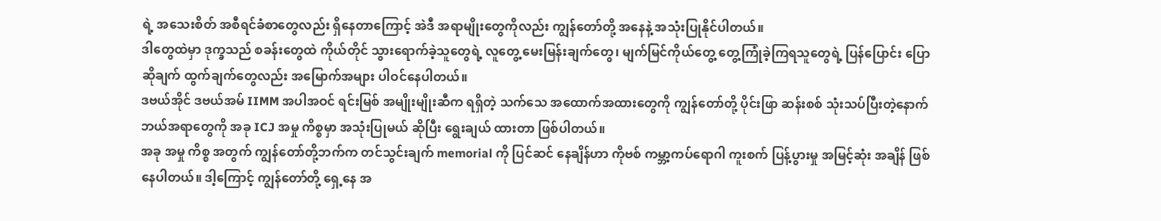ရဲ့ အသေးစိတ် အစီရင်ခံစာတွေလည်း ရှိနေတာကြောင့် အဲဒီ အရာမျိုးတွေကိုလည်း ကျွန်တော်တို့ အနေနဲ့ အသုံးပြုနိုင်ပါတယ်။
ဒါတွေထဲမှာ ဒုက္ခသည် စခန်းတွေထဲ ကိုယ်တိုင် သွားရောက်ခဲ့သူတွေရဲ့ လူတွေ့ မေးမြန်းချက်တွေ၊ မျက်မြင်ကိုယ်တွေ့ တွေ့ကြုံခဲ့ကြရသူတွေရဲ့ ပြန်ပြောင်း ပြောဆိုချက် ထွက်ချက်တွေလည်း အမြောက်အများ ပါဝင်နေပါတယ်။
ဒဗယ်အိုင် ဒဗယ်အမ် IIMM အပါအဝင် ရင်းမြစ် အမျိုးမျိုးဆီက ရရှိတဲ့ သက်သေ အထောက်အထားတွေကို ကျွန်တော်တို့ ပိုင်းဖြာ ဆန်းစစ် သုံးသပ်ပြီးတဲ့နောက် ဘယ်အရာတွေကို အခု ICJ အမှု ကိစ္စမှာ အသုံးပြုမယ် ဆိုပြီး ရွေးချယ် ထားတာ ဖြစ်ပါတယ်။
အခု အမှု ကိစ္စ အတွက် ကျွန်တော်တို့ဘက်က တင်သွင်းချက် memorial ကို ပြင်ဆင် နေချိန်ဟာ ကိုဗစ် ကမ္ဘာ့ကပ်ရောဂါ ကူးစက် ပြန့်ပွားမှု အမြင့်ဆုံး အချိန် ဖြစ်နေပါတယ်။ ဒါ့ကြောင့် ကျွန်တော်တို့ ရှေ့နေ အ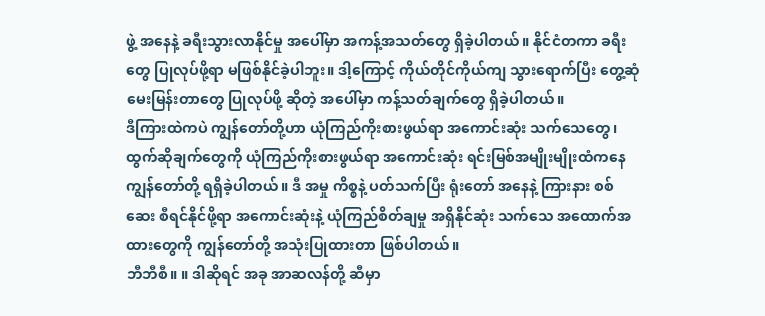ဖွဲ့ အနေနဲ့ ခရီးသွားလာနိုင်မှု အပေါ်မှာ အကန့်အသတ်တွေ ရှိခဲ့ပါတယ်။ နိုင်ငံတကာ ခရီးတွေ ပြုလုပ်ဖို့ရာ မဖြစ်နိုင်ခဲ့ပါဘူး။ ဒါ့ကြောင့် ကိုယ်တိုင်ကိုယ်ကျ သွားရောက်ပြီး တွေ့ဆုံမေးမြန်းတာတွေ ပြုလုပ်ဖို့ ဆိုတဲ့ အပေါ်မှာ ကန့်သတ်ချက်တွေ ရှိခဲ့ပါတယ်။
ဒီကြားထဲကပဲ ကျွန်တော်တို့ဟာ ယုံကြည်ကိုးစားဖွယ်ရာ အကောင်းဆုံး သက်သေတွေ၊ ထွက်ဆိုချက်တွေကို ယုံကြည်ကိုးစားဖွယ်ရာ အကောင်းဆုံး ရင်းမြစ်အမျိုးမျိုးထံကနေ ကျွန်တော်တို့ ရရှိခဲ့ပါတယ်။ ဒီ အမှု ကိစ္စနဲ့ ပတ်သက်ပြီး ရုံးတော် အနေနဲ့ ကြားနား စစ်ဆေး စီရင်နိုင်ဖို့ရာ အကောင်းဆုံးနဲ့ ယုံကြည်စိတ်ချမှု အရှိနိုင်ဆုံး သက်သေ အထောက်အထားတွေကို ကျွန်တော်တို့ အသုံးပြုထားတာ ဖြစ်ပါတယ်။
ဘီဘီစီ။ ။ ဒါဆိုရင် အခု အာဆလန်တို့ ဆီမှာ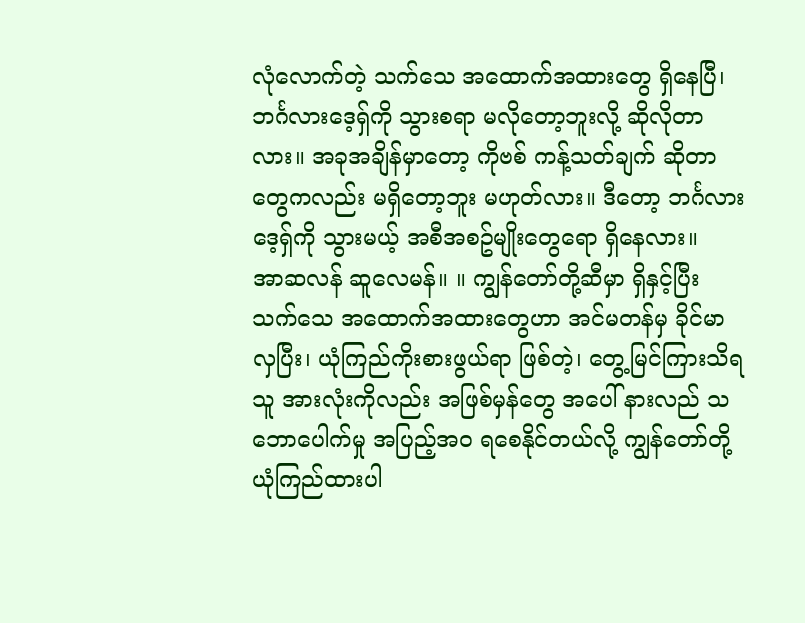လုံလောက်တဲ့ သက်သေ အထောက်အထားတွေ ရှိနေပြီ၊ ဘင်္ဂလားဒေ့ရှ်ကို သွားစရာ မလိုတော့ဘူးလို့ ဆိုလိုတာလား။ အခုအချိန်မှာတော့ ကိုဗစ် ကန့်သတ်ချက် ဆိုတာတွေကလည်း မရှိတော့ဘူး မဟုတ်လား။ ဒီတော့ ဘင်္ဂလားဒေ့ရှ်ကို သွားမယ့် အစီအစဥ်မျိုးတွေရော ရှိနေလား။
အာဆလန် ဆူလေမန်။ ။ ကျွန်တော်တို့ဆီမှာ ရှိနှင့်ပြီး သက်သေ အထောက်အထားတွေဟာ အင်မတန်မှ ခိုင်မာလှပြီး၊ ယုံကြည်ကိုးစားဖွယ်ရာ ဖြစ်တဲ့၊ တွေ့မြင်ကြားသိရသူ အားလုံးကိုလည်း အဖြစ်မှန်တွေ အပေါ် နားလည် သဘောပေါက်မှု အပြည့်အဝ ရစေနိုင်တယ်လို့ ကျွန်တော်တို့ ယုံကြည်ထားပါ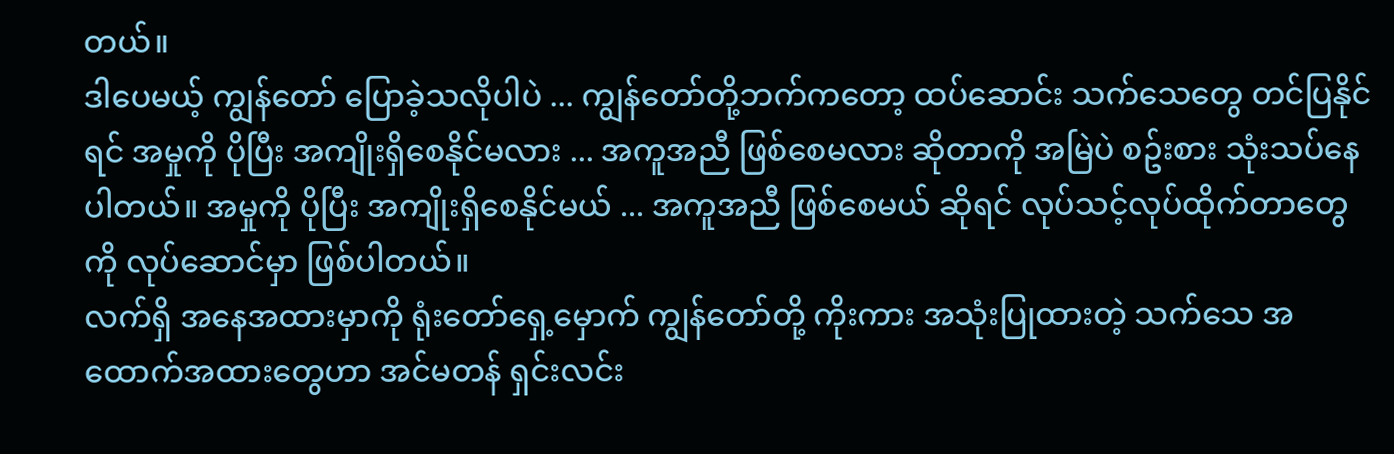တယ်။
ဒါပေမယ့် ကျွန်တော် ပြောခဲ့သလိုပါပဲ ... ကျွန်တော်တို့ဘက်ကတော့ ထပ်ဆောင်း သက်သေတွေ တင်ပြနိုင်ရင် အမှုကို ပိုပြီး အကျိုးရှိစေနိုင်မလား ... အကူအညီ ဖြစ်စေမလား ဆိုတာကို အမြဲပဲ စဥ်းစား သုံးသပ်နေပါတယ်။ အမှုကို ပိုပြီး အကျိုးရှိစေနိုင်မယ် ... အကူအညီ ဖြစ်စေမယ် ဆိုရင် လုပ်သင့်လုပ်ထိုက်တာတွေကို လုပ်ဆောင်မှာ ဖြစ်ပါတယ်။
လက်ရှိ အနေအထားမှာကို ရုံးတော်ရှေ့မှောက် ကျွန်တော်တို့ ကိုးကား အသုံးပြုထားတဲ့ သက်သေ အထောက်အထားတွေဟာ အင်မတန် ရှင်းလင်း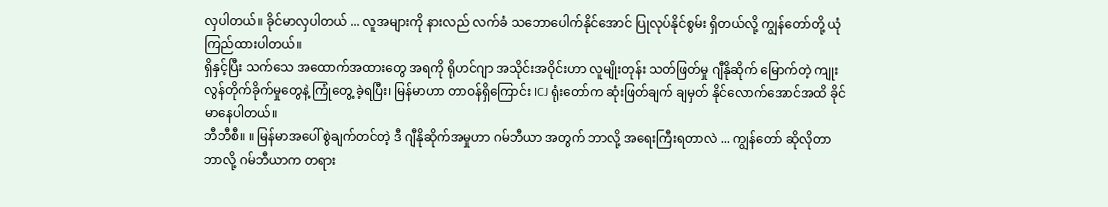လှပါတယ်။ ခိုင်မာလှပါတယ် ... လူအများကို နားလည် လက်ခံ သဘောပေါက်နိုင်အောင် ပြုလုပ်နိုင်စွမ်း ရှိတယ်လို့ ကျွန်တော်တို့ ယုံကြည်ထားပါတယ်။
ရှိနှင့်ပြီး သက်သေ အထောက်အထားတွေ အရကို ရိုဟင်ဂျာ အသိုင်းအဝိုင်းဟာ လူမျိုးတုန်း သတ်ဖြတ်မှု ဂျီနိုဆိုက် မြောက်တဲ့ ကျုးလွန်တိုက်ခိုက်မှုတွေနဲ့ ကြုံတွေ့ ခဲ့ရပြီး၊ မြန်မာဟာ တာဝန်ရှိကြောင်း ICJ ရုံးတော်က ဆုံးဖြတ်ချက် ချမှတ် နိုင်လောက်အောင်အထိ ခိုင်မာနေပါတယ်။
ဘီဘီစီ။ ။ မြန်မာအပေါ် စွဲချက်တင်တဲ့ ဒီ ဂျီနိုဆိုက်အမှုဟာ ဂမ်ဘီယာ အတွက် ဘာလို့ အရေးကြီးရတာလဲ ... ကျွန်တော် ဆိုလိုတာ ဘာလို့ ဂမ်ဘီယာက တရား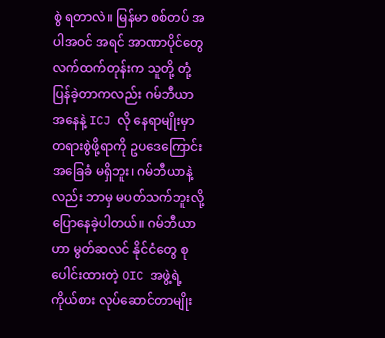စွဲ ရတာလဲ။ မြန်မာ စစ်တပ် အပါအဝင် အရင် အာဏာပိုင်တွေ လက်ထက်တုန်းက သူတို့ တုံ့ပြန်ခဲ့တာကလည်း ဂမ်ဘီယာ အနေနဲ့ ICJ လို နေရာမျိုးမှာ တရားစွဲဖို့ရာကို ဥပဒေကြောင်း အခြေခံ မရှိဘူး၊ ဂမ်ဘီယာနဲ့လည်း ဘာမှ မပတ်သက်ဘူးလို့ ပြောနေခဲ့ပါတယ်။ ဂမ်ဘီယာဟာ မွတ်ဆလင် နိုင်ငံတွေ စုပေါင်းထားတဲ့ OIC အဖွဲ့ရဲ့ ကိုယ်စား လုပ်ဆောင်တာမျိုး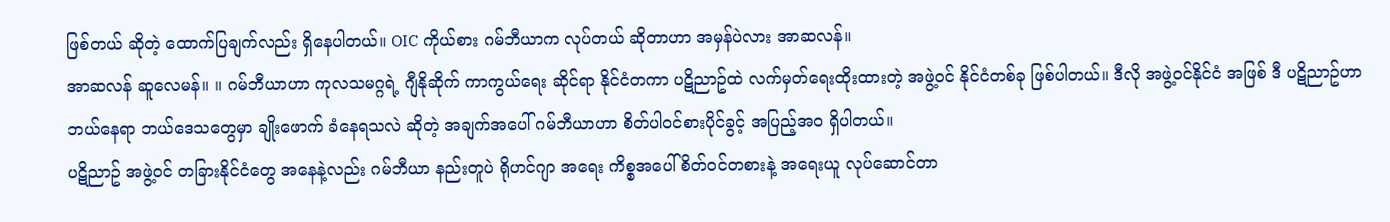ဖြစ်တယ် ဆိုတဲ့ ထောက်ပြချက်လည်း ရှိနေပါတယ်။ OIC ကိုယ်စား ဂမ်ဘီယာက လုပ်တယ် ဆိုတာဟာ အမှန်ပဲလား အာဆလန်။
အာဆလန် ဆူလေမန်။ ။ ဂမ်ဘီယာဟာ ကုလသမဂ္ဂရဲ့ ဂျီနိုဆိုက် ကာကွယ်ရေး ဆိုင်ရာ နိုင်ငံတကာ ပဋိညာဥ်ထဲ လက်မှတ်ရေးထိုးထားတဲ့ အဖွဲ့ဝင် နိုင်ငံတစ်ခု ဖြစ်ပါတယ်။ ဒီလို အဖွဲ့ဝင်နိုင်ငံ အဖြစ် ဒီ ပဋိညာဥ်ဟာ ဘယ်နေရာ ဘယ်ဒေသတွေမှာ ချိုးဖောက် ခံနေရသလဲ ဆိုတဲ့ အချက်အပေါ် ဂမ်ဘီယာဟာ စိတ်ပါဝင်စားပိုင်ခွင့် အပြည့်အဝ ရှိပါတယ်။
ပဋိညာဥ် အဖွဲ့ဝင် တခြားနိုင်ငံတွေ အနေနဲ့လည်း ဂမ်ဘီယာ နည်းတူပဲ ရိုဟင်ဂျာ အရေး ကိစ္စအပေါ် စိတ်ဝင်တစားနဲ့ အရေးယူ လုပ်ဆောင်တာ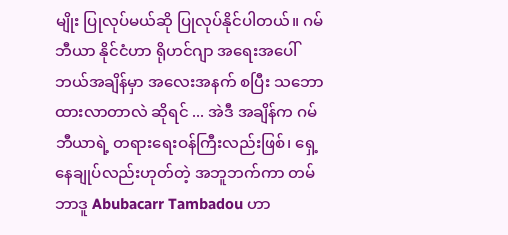မျိုး ပြုလုပ်မယ်ဆို ပြုလုပ်နိုင်ပါတယ်။ ဂမ်ဘီယာ နိုင်ငံဟာ ရိုဟင်ဂျာ အရေးအပေါ် ဘယ်အချိန်မှာ အလေးအနက် စပြီး သဘောထားလာတာလဲ ဆိုရင် ... အဲဒီ အချိန်က ဂမ်ဘီယာရဲ့ တရားရေးဝန်ကြီးလည်းဖြစ်၊ ရှေ့နေချုပ်လည်းဟုတ်တဲ့ အဘူဘက်ကာ တမ်ဘာဒူ Abubacarr Tambadou ဟာ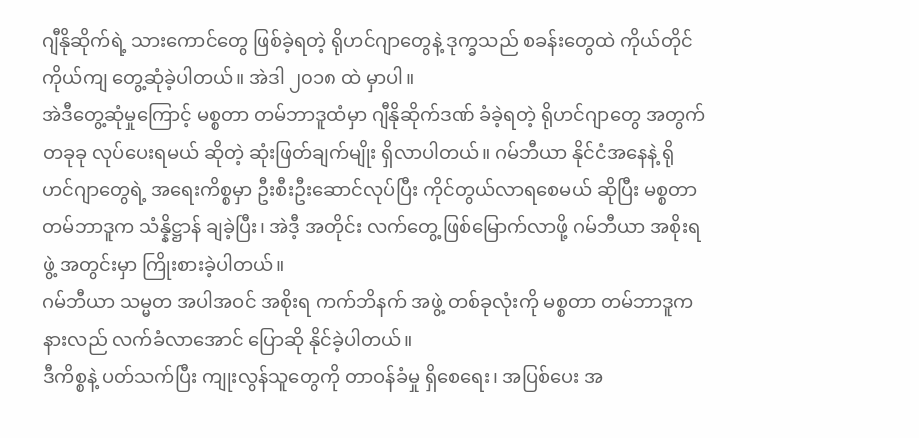ဂျီနိုဆိုက်ရဲ့ သားကောင်တွေ ဖြစ်ခဲ့ရတဲ့ ရိုဟင်ဂျာတွေနဲ့ ဒုက္ခသည် စခန်းတွေထဲ ကိုယ်တိုင်ကိုယ်ကျ တွေ့ဆုံခဲ့ပါတယ်။ အဲဒါ ၂၀၁၈ ထဲ မှာပါ။
အဲဒီတွေ့ဆုံမှုကြောင့် မစ္စတာ တမ်ဘာဒူထံမှာ ဂျီနိုဆိုက်ဒဏ် ခံခဲ့ရတဲ့ ရိုဟင်ဂျာတွေ အတွက် တခုခု လုပ်ပေးရမယ် ဆိုတဲ့ ဆုံးဖြတ်ချက်မျိုး ရှိလာပါတယ်။ ဂမ်ဘီယာ နိုင်ငံအနေနဲ့ ရိုဟင်ဂျာတွေရဲ့ အရေးကိစ္စမှာ ဦးစီးဦးဆောင်လုပ်ပြီး ကိုင်တွယ်လာရစေမယ် ဆိုပြီး မစ္စတာ တမ်ဘာဒူက သံန္နိဋ္ဌာန် ချခဲ့ပြီး၊ အဲဒီ့ အတိုင်း လက်တွေ့ ဖြစ်မြောက်လာဖို့ ဂမ်ဘီယာ အစိုးရဖွဲ့ အတွင်းမှာ ကြိုးစားခဲ့ပါတယ်။
ဂမ်ဘီယာ သမ္မတ အပါအဝင် အစိုးရ ကက်ဘိနက် အဖွဲ့ တစ်ခုလုံးကို မစ္စတာ တမ်ဘာဒူက နားလည် လက်ခံလာအောင် ပြောဆို နိုင်ခဲ့ပါတယ်။
ဒီကိစ္စနဲ့ ပတ်သက်ပြီး ကျုးလွန်သူတွေကို တာဝန်ခံမှု ရှိစေရေး၊ အပြစ်ပေး အ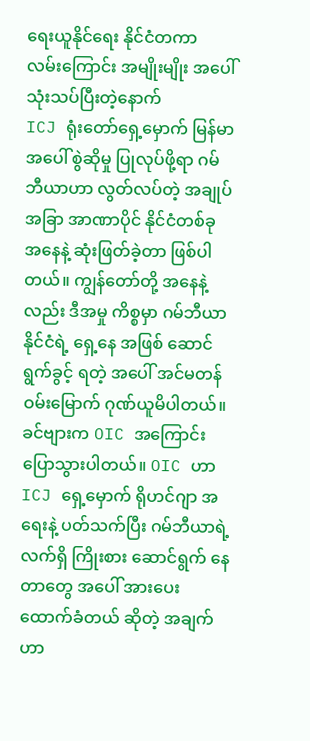ရေးယူနိုင်ရေး နိုင်ငံတကာ လမ်းကြောင်း အမျိုးမျိုး အပေါ် သုံးသပ်ပြီးတဲ့နောက်
ICJ ရုံးတော်ရှေ့မှောက် မြန်မာအပေါ် စွဲဆိုမှု ပြုလုပ်ဖို့ရာ ဂမ်ဘီယာဟာ လွတ်လပ်တဲ့ အချုပ်အခြာ အာဏာပိုင် နိုင်ငံတစ်ခု အနေနဲ့ ဆုံးဖြတ်ခဲ့တာ ဖြစ်ပါတယ်။ ကျွန်တော်တို့ အနေနဲ့လည်း ဒီအမှု ကိစ္စမှာ ဂမ်ဘီယာနိုင်ငံရဲ့ ရှေ့နေ အဖြစ် ဆောင်ရွက်ခွင့် ရတဲ့ အပေါ် အင်မတန် ဝမ်းမြောက် ဂုဏ်ယူမိပါတယ်။
ခင်ဗျားက OIC အကြောင်း ပြောသွားပါတယ်။ OIC ဟာ ICJ ရှေ့မှောက် ရိုဟင်ဂျာ အရေးနဲ့ ပတ်သက်ပြီး ဂမ်ဘီယာရဲ့ လက်ရှိ ကြိုးစား ဆောင်ရွက် နေတာတွေ အပေါ် အားပေး ထောက်ခံတယ် ဆိုတဲ့ အချက်ဟာ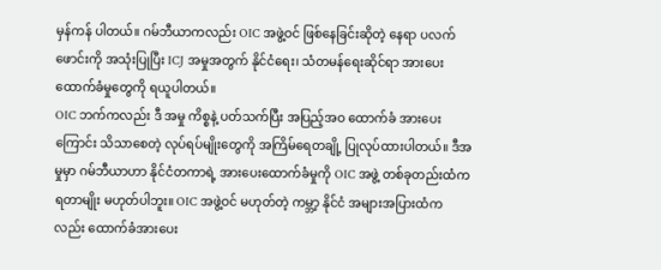မှန်ကန် ပါတယ်။ ဂမ်ဘီယာကလည်း OIC အဖွဲ့ဝင် ဖြစ်နေခြင်းဆိုတဲ့ နေရာ ပလက်ဖောင်းကို အသုံးပြုပြီး ICJ အမှုအတွက် နိုင်ငံရေး၊ သံတမန်ရေးဆိုင်ရာ အားပေးထောက်ခံမှုတွေကို ရယူပါတယ်။
OIC ဘက်ကလည်း ဒီ အမှု ကိစ္စနဲ့ ပတ်သက်ပြီး အပြည့်အဝ ထောက်ခံ အားပေးကြောင်း သိသာစေတဲ့ လုပ်ရပ်မျိုးတွေကို အကြိမ်ရေတချို့ ပြုလုပ်ထားပါတယ်။ ဒီအမှုမှာ ဂမ်ဘီယာဟာ နိုင်ငံတကာရဲ့ အားပေးထောက်ခံမှုကို OIC အဖွဲ့ တစ်ခုတည်းထံက ရတာမျိုး မဟုတ်ပါဘူး။ OIC အဖွဲ့ဝင် မဟုတ်တဲ့ ကမ္ဘာ့ နိုင်ငံ အများအပြားထံကလည်း ထောက်ခံအားပေး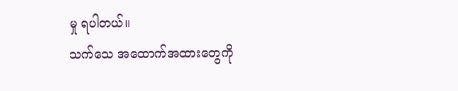မှု ရပါတယ်။
သက်သေ အထောက်အထားတွေကို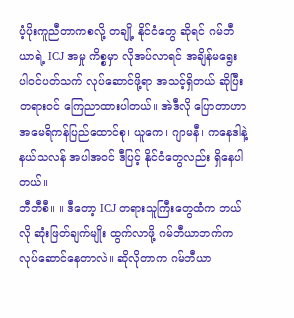ပံ့ပိုးကူညီတာကစလို့ တချို့ နိုင်ငံတွေ ဆိုရင် ဂမ်ဘီယာရဲ့ ICJ အမှု ကိစ္စမှာ လိုအပ်လာရင် အချိန်မရွေး ပါဝင်ပတ်သက် လုပ်ဆောင်ဖို့ရာ အသင့်ရှိတယ် ဆိုပြီး တရားဝင် ကြေညာထားပါတယ်။ အဲဒီလို ပြောတာဟာ အမေရိကန်ပြည်ထောင်စု၊ ယူကေ၊ ဂျာမနီ၊ ကနေဒါနဲ့ နယ်သလန် အပါအဝင် ဒီပြင့် နိုင်ငံတွေလည်း ရှိနေပါတယ်။
ဘီဘီစီ။ ။ ဒီတော့ ICJ တရားသူကြီးတွေထံက ဘယ်လို ဆုံးဖြတ်ချက်မျိုး ထွက်လာဖို့ ဂမ်ဘီယာဘက်က လုပ်ဆောင်နေတာလဲ။ ဆိုလိုတာက ဂမ်ဘီယာ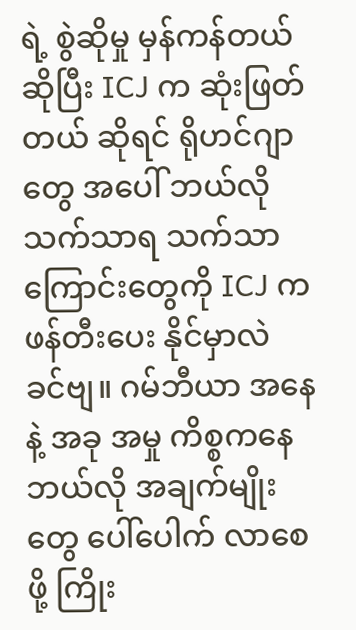ရဲ့ စွဲဆိုမှု မှန်ကန်တယ် ဆိုပြီး ICJ က ဆုံးဖြတ်တယ် ဆိုရင် ရိုဟင်ဂျာတွေ အပေါ် ဘယ်လို သက်သာရ သက်သာကြောင်းတွေကို ICJ က ဖန်တီးပေး နိုင်မှာလဲ ခင်ဗျ။ ဂမ်ဘီယာ အနေနဲ့ အခု အမှု ကိစ္စကနေ ဘယ်လို အချက်မျိုးတွေ ပေါ်ပေါက် လာစေဖို့ ကြိုး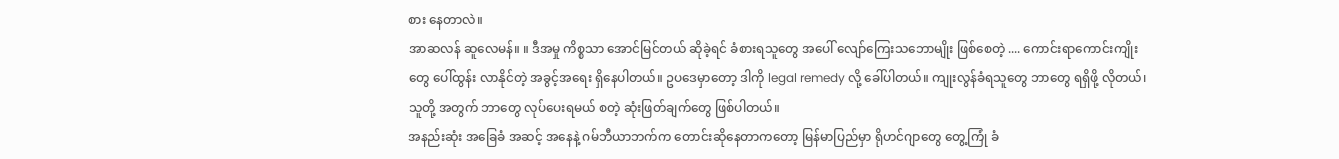စား နေတာလဲ။
အာဆလန် ဆူလေမန်။ ။ ဒီအမှု ကိစ္စသာ အောင်မြင်တယ် ဆိုခဲ့ရင် ခံစားရသူတွေ အပေါ် လျော်ကြေးသဘောမျိုး ဖြစ်စေတဲ့ .... ကောင်းရာကောင်းကျိုးတွေ ပေါ်ထွန်း လာနိုင်တဲ့ အခွင့်အရေး ရှိနေပါတယ်။ ဥပဒေမှာတော့ ဒါကို legal remedy လို့ ခေါ်ပါတယ်။ ကျုးလွန်ခံရသူတွေ ဘာတွေ ရရှိဖို့ လိုတယ်၊ သူတို့ အတွက် ဘာတွေ လုပ်ပေးရမယ် စတဲ့ ဆုံးဖြတ်ချက်တွေ ဖြစ်ပါတယ်။
အနည်းဆုံး အခြေခံ အဆင့် အနေနဲ့ ဂမ်ဘီယာဘက်က တောင်းဆိုနေတာကတော့ မြန်မာပြည်မှာ ရိုဟင်ဂျာတွေ တွေ့ကြုံ ခံ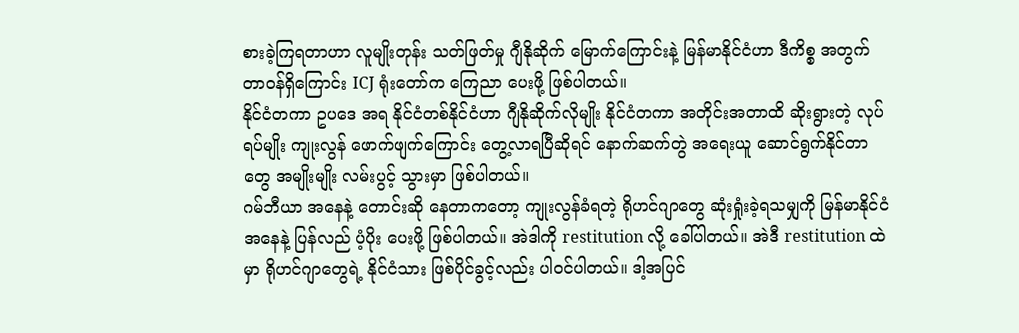စားခဲ့ကြရတာဟာ လူမျိုးတုန်း သတ်ဖြတ်မှု ဂျီနိုဆိုက် မြောက်ကြောင်းနဲ့ မြန်မာနိုင်ငံဟာ ဒီကိစ္စ အတွက် တာဝန်ရှိကြောင်း ICJ ရုံးတော်က ကြေညာ ပေးဖို့ ဖြစ်ပါတယ်။
နိုင်ငံတကာ ဥပဒေ အရ နိုင်ငံတစ်နိုင်ငံဟာ ဂျီနိုဆိုက်လိုမျိုး နိုင်ငံတကာ အတိုင်းအတာထိ ဆိုးရွားတဲ့ လုပ်ရပ်မျိုး ကျုးလွန် ဖောက်ဖျက်ကြောင်း တွေ့လာရပြီဆိုရင် နောက်ဆက်တွဲ အရေးယူ ဆောင်ရွက်နိုင်တာတွေ အမျိုးမျိုး လမ်းပွင့် သွားမှာ ဖြစ်ပါတယ်။
ဂမ်ဘီယာ အနေနဲ့ တောင်းဆို နေတာကတော့ ကျုးလွန်ခံရတဲ့ ရိုဟင်ဂျာတွေ ဆုံးရှုံးခဲ့ရသမျှကို မြန်မာနိုင်ငံ အနေနဲ့ ပြန်လည် ပံ့ပိုး ပေးဖို့ ဖြစ်ပါတယ်။ အဲဒါကို restitution လို့ ခေါ်ပါတယ်။ အဲဒီ restitution ထဲမှာ ရိုဟင်ဂျာတွေရဲ့ နိုင်ငံသား ဖြစ်ပိုင်ခွင့်လည်း ပါဝင်ပါတယ်။ ဒါ့အပြင်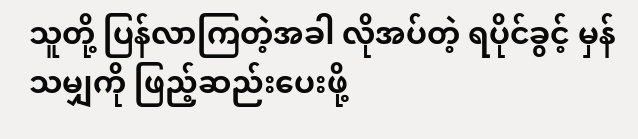သူတို့ ပြန်လာကြတဲ့အခါ လိုအပ်တဲ့ ရပိုင်ခွင့် မှန်သမျှကို ဖြည့်ဆည်းပေးဖို့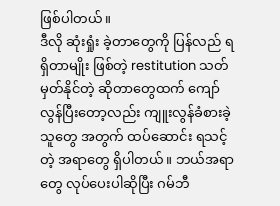ဖြစ်ပါတယ်။
ဒီလို ဆုံးရှုံး ခဲ့တာတွေကို ပြန်လည် ရရှိတာမျိုး ဖြစ်တဲ့ restitution သတ်မှတ်နိုင်တဲ့ ဆိုတာတွေထက် ကျော်လွန်ပြီးတော့လည်း ကျူးလွန်ခံစားခဲ့သူတွေ အတွက် ထပ်ဆောင်း ရသင့်တဲ့ အရာတွေ ရှိပါတယ်။ ဘယ်အရာတွေ လုပ်ပေးပါဆိုပြီး ဂမ်ဘီ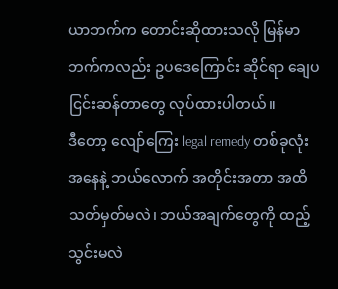ယာဘက်က တောင်းဆိုထားသလို မြန်မာဘက်ကလည်း ဥပဒေကြောင်း ဆိုင်ရာ ချေပ ငြင်းဆန်တာတွေ လုပ်ထားပါတယ်။
ဒီတော့ လျော်ကြေး legal remedy တစ်ခုလုံးအနေနဲ့ ဘယ်လောက် အတိုင်းအတာ အထိ သတ်မှတ်မလဲ၊ ဘယ်အချက်တွေကို ထည့်သွင်းမလဲ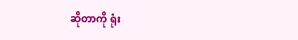ဆိုတာကို ရုံး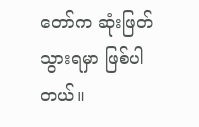တော်က ဆုံးဖြတ် သွားရမှာ ဖြစ်ပါတယ်။